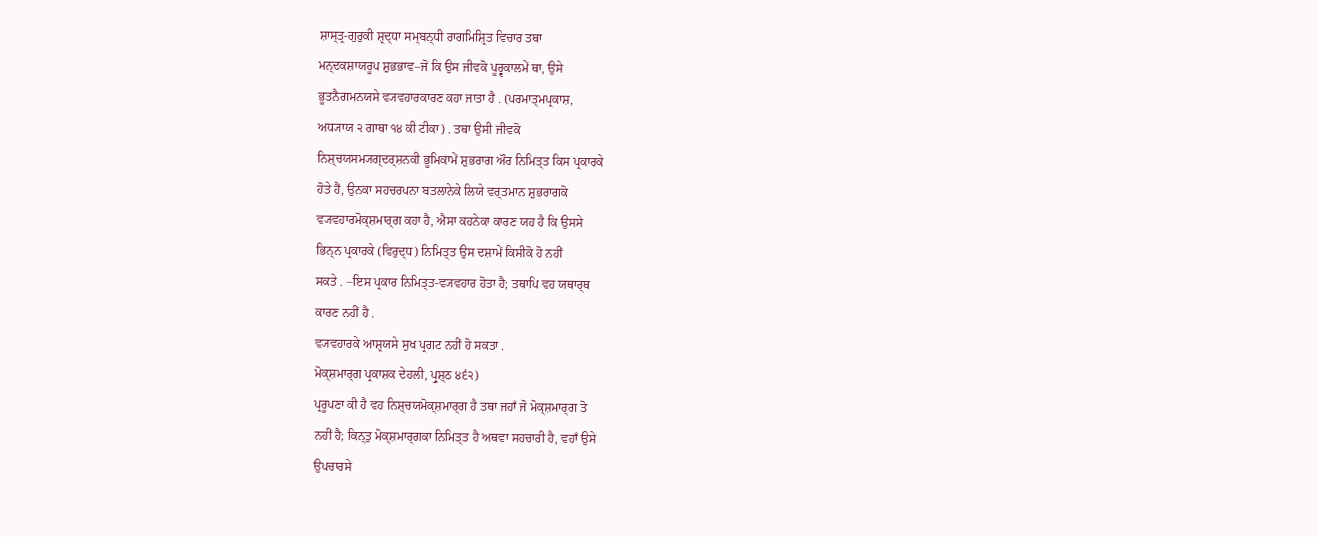ਸ਼ਾਸ੍ਤ੍ਰ-ਗੁਰੁਕੀ ਸ਼੍ਰਦ੍ਧਾ ਸਮ੍ਬਨ੍ਧੀ ਰਾਗਮਿਸ਼੍ਰਿਤ ਵਿਚਾਰ ਤਥਾ
ਮਨ੍ਦਕਸ਼ਾਯਰੂਪ ਸ਼ੁਭਭਾਵ–ਜੋ ਕਿ ਉਸ ਜੀਵਕੋ ਪੂਰ੍ਵਕਾਲਮੇਂ ਥਾ, ਉਸੇ
ਭੂਤਨੈਗਮਨਯਸੇ ਵ੍ਯਵਹਾਰਕਾਰਣ ਕਹਾ ਜਾਤਾ ਹੈ . (ਪਰਮਾਤ੍ਮਪ੍ਰਕਾਸ਼,
ਅਧ੍ਯਾਯ ੨ ਗਾਥਾ ੧੪ ਕੀ ਟੀਕਾ) . ਤਥਾ ਉਸੀ ਜੀਵਕੋ
ਨਿਸ਼੍ਚਯਸਮ੍ਯਗ੍ਦਰ੍ਸ਼ਨਕੀ ਭੂਮਿਕਾਮੇਂ ਸ਼ੁਭਰਾਗ ਔਰ ਨਿਮਿਤ੍ਤ ਕਿਸ ਪ੍ਰਕਾਰਕੇ
ਹੋਤੇ ਹੈਂ, ਉਨਕਾ ਸਹਚਰਪਨਾ ਬਤਲਾਨੇਕੇ ਲਿਯੇ ਵਰ੍ਤਮਾਨ ਸ਼ੁਭਰਾਗਕੋ
ਵ੍ਯਵਹਾਰਮੋਕ੍ਸ਼ਮਾਰ੍ਗ ਕਹਾ ਹੈ, ਐਸਾ ਕਹਨੇਕਾ ਕਾਰਣ ਯਹ ਹੈ ਕਿ ਉਸਸੇ
ਭਿਨ੍ਨ ਪ੍ਰਕਾਰਕੇ (ਵਿਰੁਦ੍ਧ) ਨਿਮਿਤ੍ਤ ਉਸ ਦਸ਼ਾਮੇਂ ਕਿਸੀਕੋ ਹੋ ਨਹੀਂ
ਸਕਤੇ . –ਇਸ ਪ੍ਰਕਾਰ ਨਿਮਿਤ੍ਤ-ਵ੍ਯਵਹਾਰ ਹੋਤਾ ਹੈ; ਤਥਾਪਿ ਵਹ ਯਥਾਰ੍ਥ
ਕਾਰਣ ਨਹੀਂ ਹੈ .
ਵ੍ਯਵਹਾਰਕੇ ਆਸ਼੍ਰਯਸੇ ਸੁਖ ਪ੍ਰਗਟ ਨਹੀਂ ਹੋ ਸਕਤਾ .
ਮੋਕ੍ਸ਼ਮਾਰ੍ਗ ਪ੍ਰਕਾਸ਼ਕ ਦੇਹਲੀ, ਪ੍ਰੁਸ਼੍ਠ ੪੬੨)
ਪ੍ਰਰੂਪਣਾ ਕੀ ਹੈ ਵਹ ਨਿਸ਼੍ਚਯਮੋਕ੍ਸ਼ਮਾਰ੍ਗ ਹੈ ਤਥਾ ਜਹਾਁ ਜੋ ਮੋਕ੍ਸ਼ਮਾਰ੍ਗ ਤੋ
ਨਹੀਂ ਹੈ; ਕਿਨ੍ਤੁ ਮੋਕ੍ਸ਼ਮਾਰ੍ਗਕਾ ਨਿਮਿਤ੍ਤ ਹੈ ਅਥਵਾ ਸਹਚਾਰੀ ਹੈ, ਵਹਾਁ ਉਸੇ
ਉਪਚਾਰਸੇ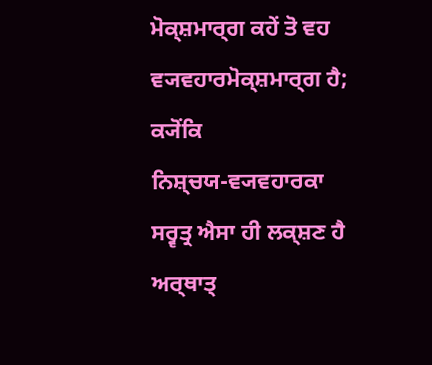ਮੋਕ੍ਸ਼ਮਾਰ੍ਗ ਕਹੇਂ ਤੋ ਵਹ ਵ੍ਯਵਹਾਰਮੋਕ੍ਸ਼ਮਾਰ੍ਗ ਹੈ; ਕ੍ਯੋਂਕਿ
ਨਿਸ਼੍ਚਯ-ਵ੍ਯਵਹਾਰਕਾ ਸਰ੍ਵਤ੍ਰ ਐਸਾ ਹੀ ਲਕ੍ਸ਼ਣ ਹੈ ਅਰ੍ਥਾਤ੍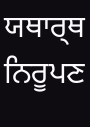ਯਥਾਰ੍ਥ ਨਿਰੂਪਣ